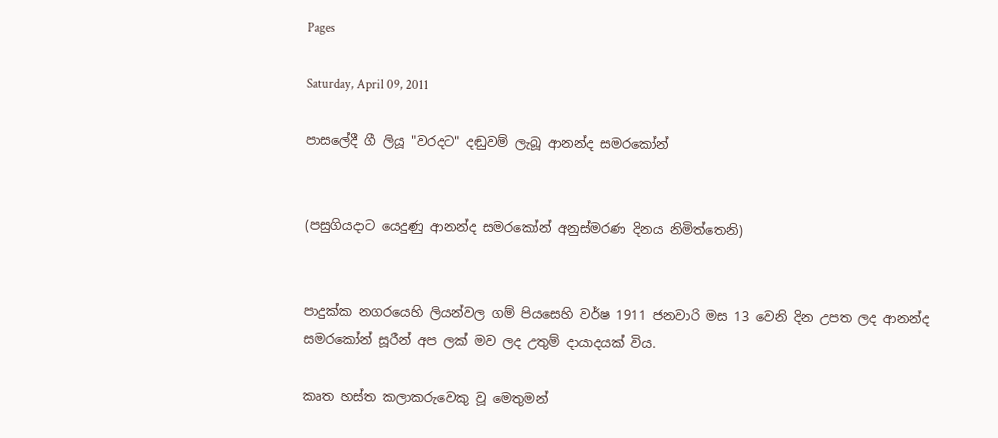Pages

Saturday, April 09, 2011

පාසලේදී ගී ලියූ "වරදට" දඬුවම් ලැබූ ආනන්ද සමරකෝන්


(පසුගියදාට යෙදුණු ආනන්ද සමරකෝන් අනුස්‌මරණ දිනය නිමිත්තෙනි)


පාදුක්‌ක නගරයෙහි ලියන්වල ගම් පියසෙහි වර්ෂ 1911 ජනවාරි මස 13 වෙනි දින උපත ලද ආනන්ද සමරකෝන් සූරීන් අප ලක්‌ මව ලද උතුම් දායාදයක්‌ විය.

කෘත හස්‌ත කලාකරුවෙකු වූ මෙතුමන්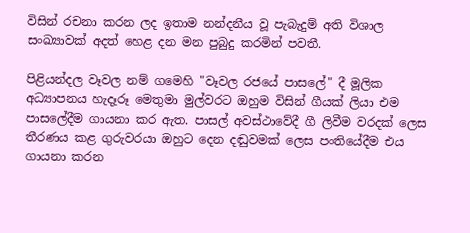විසින් රචනා කරන ලද ඉතාම නන්දනීය වූ පැබැදුම් අති විශාල සංඛ්‍යාවක්‌ අදත් හෙළ දන මන පුබුදු කරමින් පවතී.

පිළියන්දල වෑවල නම් ගමෙහි "වෑවල රජයේ පාසලේ" දී මූලික අධ්‍යාපනය හැදෑරූ මෙතුමා මුල්වරට ඔහුම විසින් ගීයක්‌ ලියා එම පාසලේදීම ගායනා කර ඇත. පාසල් අවස්‌ථාවේදී ගී ලිවීම වරදක්‌ ලෙස තීරණය කළ ගුරුවරයා ඔහුට දෙන දඬුවමක්‌ ලෙස පංතියේදීම එය ගායනා කරන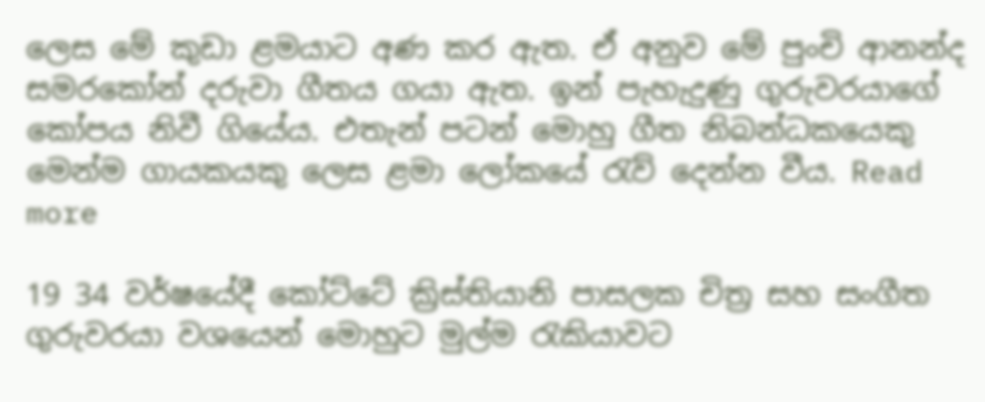ලෙස මේ කුඩා ළමයාට අණ කර ඇත. ඒ අනුව මේ පුංචි ආනන්ද සමරකෝන් දරුවා ගීතය ගයා ඇත. ඉන් පැහැදුණු ගුරුවරයාගේ කෝපය නිවී ගියේය. එතැන් පටන් මොහු ගීත නිබන්ධකයෙකු මෙන්ම ගායකයකු ලෙස ළමා ලෝකයේ රැව් දෙන්න වීය. Read more

19 34 වර්ෂයේදී කෝට්‌ටේ ක්‍රිස්‌තියානි පාසලක චිත්‍ර සහ සංගීත ගුරුවරයා වශයෙන් මොහුට මුල්ම රැකියාවට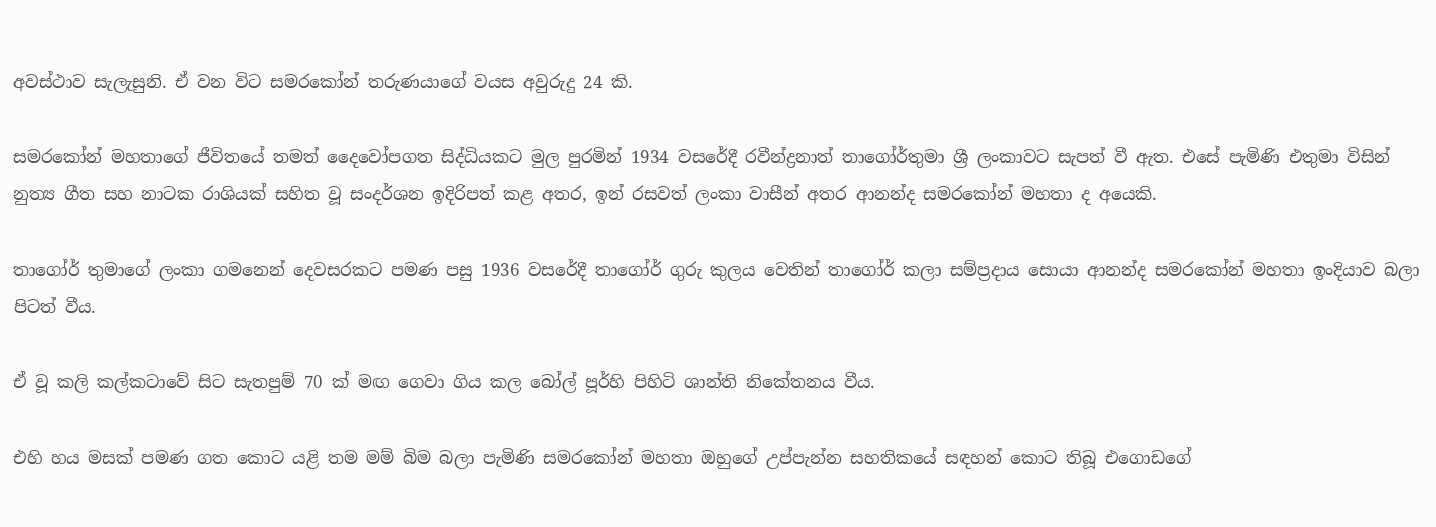අවස්‌ථාව සැලැසුනි. ඒ වන විට සමරකෝන් තරුණයාගේ වයස අවුරුදු 24 කි.

සමරකෝන් මහතාගේ ජීවිතයේ තමත් දෛවෝපගත සිද්ධියකට මුල පුරමින් 1934 වසරේදී රවීන්ද්‍රනාත් තාගෝර්තුමා ශ්‍රී ලංකාවට සැපත් වී ඇත. එසේ පැමිණි එතුමා විසින් නුත්‍ය ගීත සහ නාටක රාශියක්‌ සහිත වූ සංදර්ශන ඉදිරිපත් කළ අතර, ඉන් රසවත් ලංකා වාසීන් අතර ආනන්ද සමරකෝන් මහතා ද අයෙකි.

තාගෝර් තුමාගේ ලංකා ගමනෙන් දෙවසරකට පමණ පසු 1936 වසරේදී තාගෝර් ගුරු කුලය වෙතින් තාගෝර් කලා සම්ප්‍රදාය සොයා ආනන්ද සමරකෝන් මහතා ඉංදියාව බලා පිටත් වීය.

ඒ වූ කලි කල්කටාවේ සිට සැතපුම් 70 ක්‌ මඟ ගෙවා ගිය කල බෝල් පූර්හි පිහිටි ශාන්ති නිකේතනය වීය.

එහි හය මසක්‌ පමණ ගත කොට යළි තම මම් බිම බලා පැමිණි සමරකෝන් මහතා ඔහුගේ උප්පැන්න සහතිකයේ සඳහන් කොට තිබූ එගොඩගේ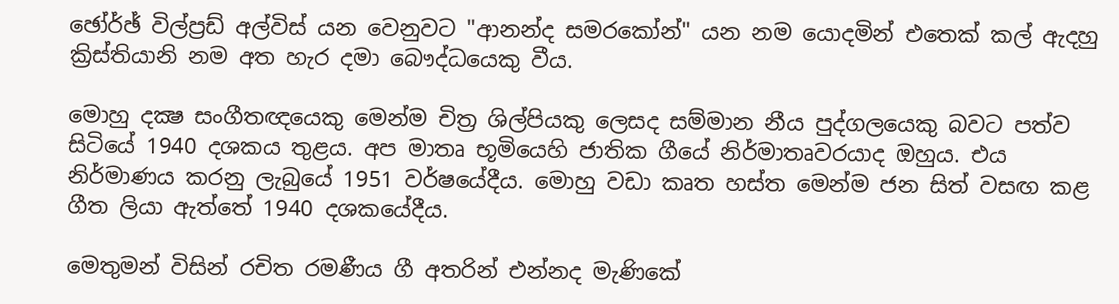ඡෝර්ඡ් විල්ප්‍රඩ් අල්විස්‌ යන වෙනුවට "ආනන්ද සමරකෝන්" යන නම යොදමින් එතෙක්‌ කල් ඇදහු ක්‍රිස්‌තියානි නම අත හැර දමා බෞද්ධයෙකු වීය.

මොහු දක්‍ෂ සංගීතඥයෙකු මෙන්ම චිත්‍ර ශිල්පියකු ලෙසද සම්මාන නීය පුද්ගලයෙකු බවට පත්ව සිටියේ 1940 දශකය තුළය. අප මාතෘ භූමියෙහි ජාතික ගීයේ නිර්මාතෘවරයාද ඔහුය. එය නිර්මාණය කරනු ලැබුයේ 1951 වර්ෂයේදීය. මොහු වඩා කෘත හස්‌ත මෙන්ම ජන සිත් වසඟ කළ ගීත ලියා ඇත්තේ 1940 දශකයේදීය.

මෙතුමන් විසින් රචිත රමණීය ගී අතරින් එන්නද මැණිකේ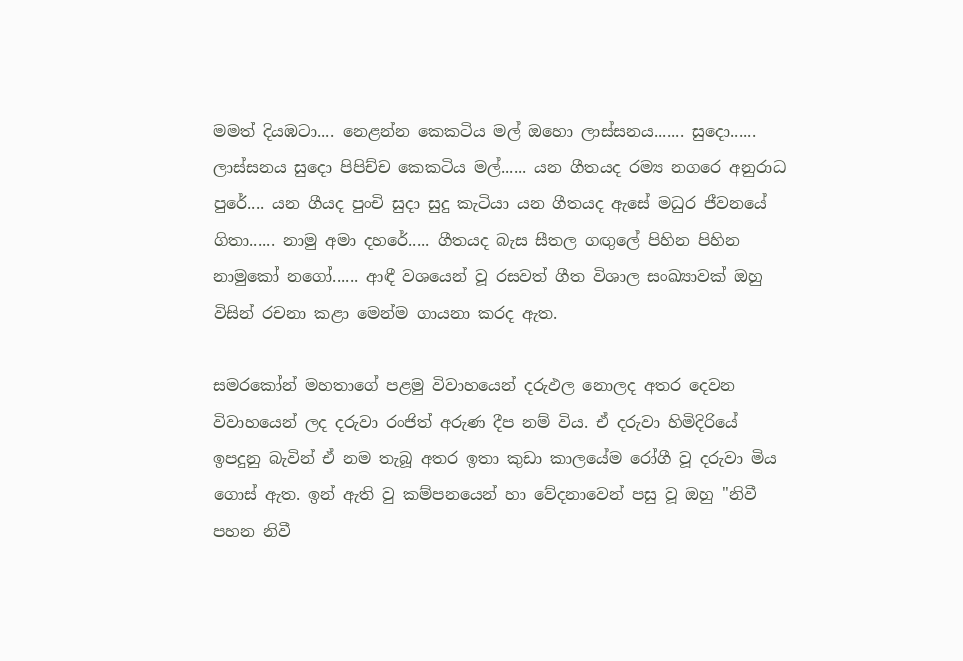මමත් දියඹටා.... නෙළන්න කෙකටිය මල් ඔහො ලාස්‌සනය....... සුදො...... ලාස්‌සනය සුදො පිපිච්ච කෙකටිය මල්...... යන ගීතයද රම්‍ය නගරෙ අනුරාධ පුරේ.... යන ගීයද පුංචි සුදා සුදු කැටියා යන ගීතයද ඇසේ මධුර ජීවනයේ ගිතා...... නාමු අමා දහරේ..... ගීතයද බැස සීතල ගඟුලේ පිහින පිහින නාමුකෝ නගෝ...... ආඳී වශයෙන් වූ රසවත් ගීත විශාල සංඛ්‍යාවක්‌ ඔහු විසින් රචනා කළා මෙන්ම ගායනා කරද ඇත.

සමරකෝන් මහතාගේ පළමු විවාහයෙන් දරුඵල නොලද අතර දෙවන විවාහයෙන් ලද දරුවා රංජිත් අරුණ දීප නම් විය. ඒ දරුවා හිමිදිරියේ ඉපදුනු බැවින් ඒ නම තැබූ අතර ඉතා කුඩා කාලයේම රෝගී වූ දරුවා මිය ගොස්‌ ඇත. ඉන් ඇති වු කම්පනයෙන් හා වේදනාවෙන් පසු වූ ඔහු "නිවී පහන නිවී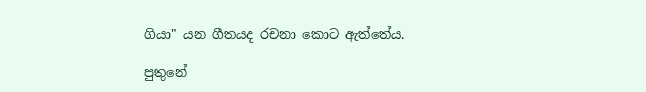ගියා" යන ගීතයද රචනා කොට ඇත්තේය.

පුතුනේ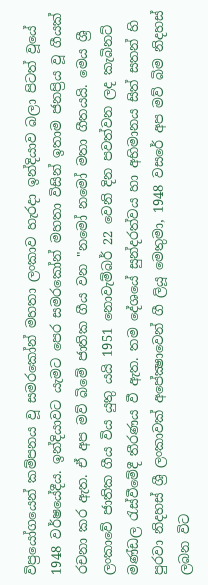විප්‍රයෝගයෙන් කම්පනය වූ සමරකෝන් මහතා ලංකාව හැරදා ඉන්දියාව බලා පිටත් වූයේ 1948 වර්ෂයේදීය. ඉන්දියාවට යැමට පෙර සමරකෝන් මහතා විසින් ඉතාම ජනප්‍රිය වූ ගීයක්‌ රචනා කර ඇත. ඒ අප මව් බිමේ ජාතික ගීය වන "නමෝ නමෝ මතා ගීතයයි. මෙය ශ්‍රී ලංකාවේ ජාතික ගීය විය යුතු යයි 1951 නොවැම්බර් 22 වෙනි දින පවත්වන ලද කැබිනට්‌ මණ්‌ඩල රැස්‌වීමේදී තීරණය වී ඇත. තම දේශයේ සුන්දරත්වය හා අභිමානය සිත් සතන් හි පුරවා නිදහස්‌ ශ්‍රී ලංකාවක්‌ අපේක්‍ෂාවෙන් ගී ලියූ මෙතුමා, 1948 වසරේ අප මව් බිම නිදහස්‌ ලබන විට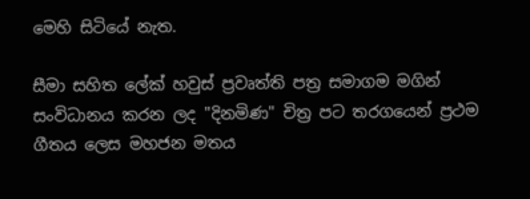මෙහි සිටියේ නැත.

සීමා සහිත ලේක්‌ හවුස්‌ ප්‍රවෘත්ති පත්‍ර සමාගම මගින් සංවිධානය කරන ලද "දිනමිණ" චිත්‍ර පට තරගයෙන් ප්‍රථම ගීතය ලෙස මහජන මතය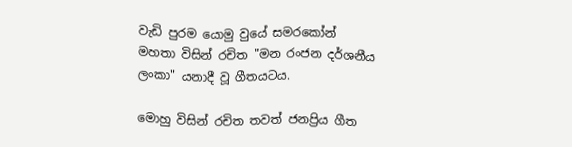වැඩි පුරම යොමු වුයේ සමරකෝන් මහතා විසින් රචිත "මන රංජන දර්ශනීය ලංකා" යනාදී වූ ගීතයටය.

මොහු විසින් රචිත තවත් ජනප්‍රිය ගීත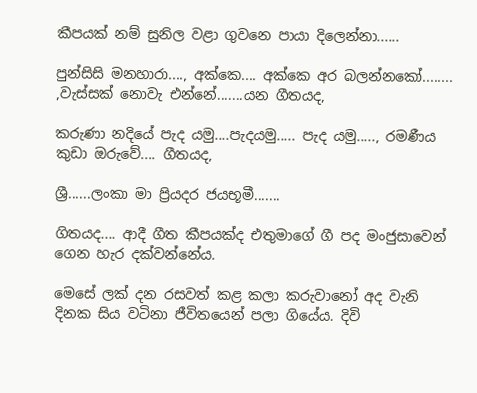කීපයක්‌ නම් සුනිල වළා ගුවනෙ පායා දිලෙන්නා......

පුන්සිසි මනහාරා...., අක්‌කෙ.... අක්‌කෙ අර බලන්නකෝ........ ,වැස්‌සක්‌ නොවැ එන්නේ.......යන ගීතයද,

කරුණා නදියේ පැද යමු....පැදයමු..... පැද යමු....., රමණීය කුඩා ඔරුවේ.... ගීතයද,

ශ්‍රී......ලංකා මා ප්‍රියදර ජයභූමී.......

ගිතයද.... ආදී ගීත කීපයක්‌ද එතුමාගේ ගී පද මංජුසාවෙන් ගෙන හැර දක්‌වන්නේය.

මෙසේ ලක්‌ දන රසවත් කළ කලා කරුවානෝ අද වැනි දිනක සිය වටිනා ජීවිතයෙන් පලා ගියේය. දිවි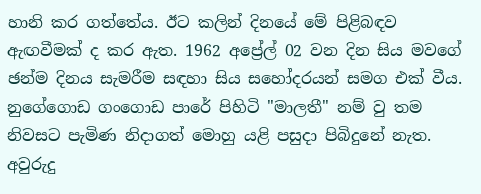හානි කර ගත්තේය. ඊට කලින් දිනයේ මේ පිළිබඳව ඇඟවීමක්‌ ද කර ඇත. 1962 අප්‍රේල් 02 වන දින සිය මවගේ ඡන්ම දිනය සැමරීම සඳහා සිය සහෝදරයන් සමග එක්‌ වීය. නුගේගොඩ ගංගොඩ පාරේ පිහිටි "මාලතී" නම් වු තම නිවසට පැමිණ නිදාගත් මොහු යළි පසුදා පිබිදුනේ නැත. අවුරුදු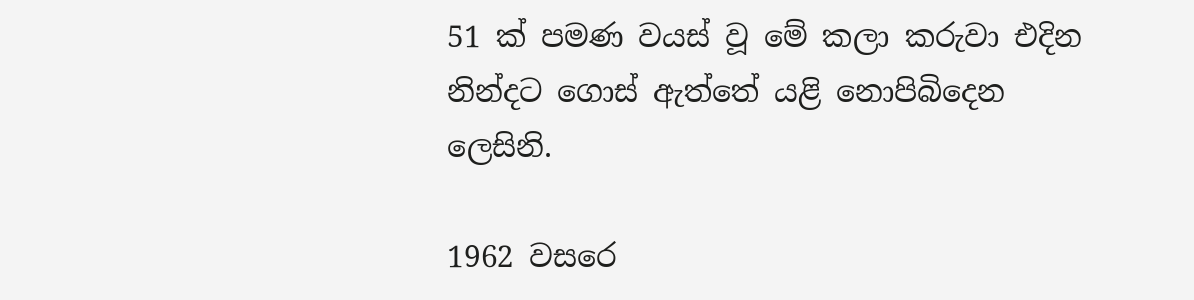51 ක්‌ පමණ වයස්‌ වූ මේ කලා කරුවා එදින නින්දට ගොස්‌ ඇත්තේ යළි නොපිබිදෙන ලෙසිනි.

1962 වසරෙ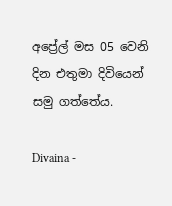අප්‍රේල් මස 05 වෙනි දින එතුමා දිවියෙන් සමු ගත්තේය.

Divaina -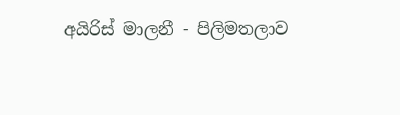අයිරිස්‌ මාලනී - පිලිමතලාව